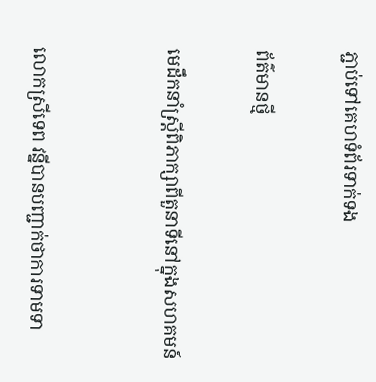ភ្ជាប់ទៅគេហទំព័រទាក់ទង

ព័ត៌មានថ្មី

មេដឹកនាំស្រ្តីពិភាក្សាពីតួនាទីនៅក្នុងសហគមន៍


លោកស្រីទេព វន្នីបានបញ្ជាក់ថាការទាមទា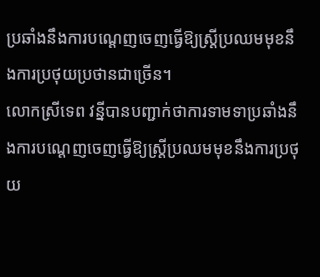ប្រឆាំងនឹងការបណ្តេញចេញធ្វើឱ្យស្រ្តីប្រឈមមុខនឹងការប្រថុយប្រថានជាច្រើន។
លោកស្រីទេព វន្នីបានបញ្ជាក់ថាការទាមទាប្រឆាំងនឹងការបណ្តេញចេញធ្វើឱ្យស្រ្តីប្រឈមមុខនឹងការប្រថុយ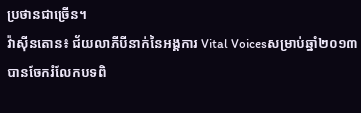ប្រថានជាច្រើន។
វ៉ាស៊ីនតោន៖ ជ័យលាភីបីនាក់នៃអង្គការ Vital Voicesសម្រាប់ឆ្នាំ២០១៣បានចែករំលែកបទពិ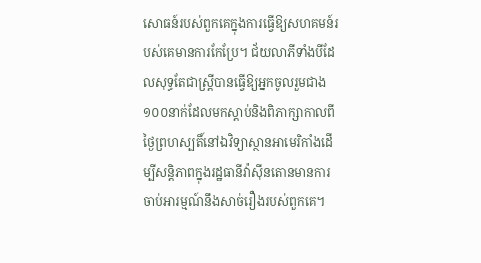សោធន៍របស់ពួកគេក្នុងការធ្វើឱ្យសហគមន៍របស់គេមានការកែប្រែ។ ជ័យលាភីទាំងបីដែលសុទ្ធតែជាស្រ្តីបានធ្វើឱ្យអ្នកចូលរួមជាង១០០នាក់ដែលមកស្តាប់និងពិភាក្សាកាលពីថ្ងៃព្រហស្បតិ៍នៅឯវិទ្យាស្ថានអាមេរិកាំងដើម្បីសន្តិភាពក្នុងរដ្ឋធានីវ៉ាស៊ីនតោនមានការចាប់អារម្មណ៍នឹងសាច់រឿងរបស់ពួកគេ។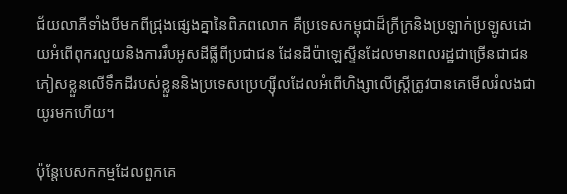ជ័យលាភីទាំងបីមកពីជ្រុងផ្សេងគ្នានៃពិភពលោក គឺប្រទេសកម្ពុជាដ៏ក្រីក្រនិងប្រឡាក់ប្រឡូសដោយអំពើពុករលួយនិងការរឹបអូសដីធ្លីពីប្រជាជន ដែនដីប៉ាឡេស្ទីនដែលមានពលរដ្ឋជាច្រើនជាជនភៀសខ្លួនលើទឹកដីរបស់ខ្លួននិងប្រទេសប្រេហ្ស៊ីលដែលអំពើហិង្សាលើស្ត្រីត្រូវបានគេមើលរំលងជាយូរមកហើយ។

ប៉ុន្តែបេសកកម្មដែលពួកគេ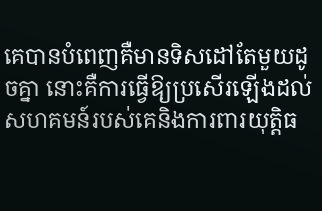គេបានបំពេញគឺមានទិសដៅតែមួយដូចគ្នា នោះគឺការធ្វើឱ្យប្រសើរឡើងដល់សហគមន៍របស់គេនិងការពារយុត្តិធ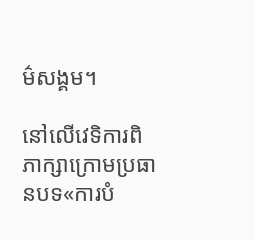ម៌សង្គម។

នៅលើវេទិការពិភាក្សាក្រោមប្រធានបទ«ការបំ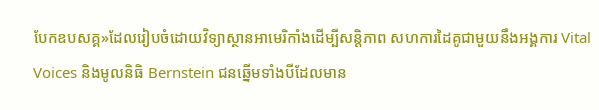បែកឧបសគ្គ»ដែលរៀបចំដោយវិទ្យាស្ថានអាមេរិកាំងដើម្បីសន្តិភាព សហការដៃគូជាមួយនឹងអង្គការ Vital Voices និងមូលនិធិ Bernstein ជនឆ្នើមទាំងបីដែលមាន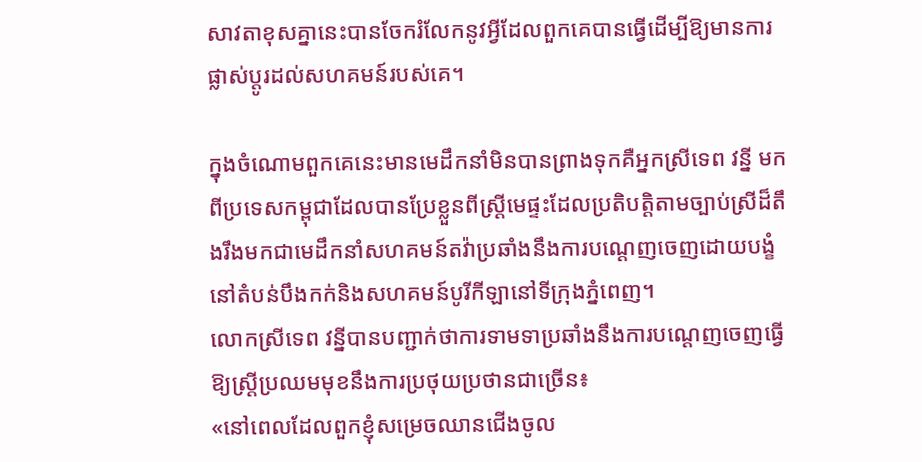សាវតាខុសគ្នានេះបានចែករំលែកនូវអ្វីដែលពួកគេបានធ្វើដើម្បីឱ្យមានការផ្លាស់ប្តូរដល់សហគមន៍របស់គេ។

ក្នុងចំណោមពួកគេនេះមានមេដឹកនាំមិនបានព្រាងទុកគឺអ្នកស្រីទេព វន្នី មកពីប្រទេសកម្ពុជាដែលបានប្រែខ្លួនពីស្រ្តីមេផ្ទះដែលប្រតិបត្តិតាមច្បាប់ស្រីដ៏តឹងរឹងមកជាមេដឹកនាំសហគមន៍តវ៉ាប្រឆាំងនឹងការបណ្តេញចេញដោយបង្ខំនៅតំបន់បឹងកក់និងសហគមន៍បូរីកីឡានៅទីក្រុងភ្នំពេញ។
លោកស្រីទេព វន្នីបានបញ្ជាក់ថាការទាមទាប្រឆាំងនឹងការបណ្តេញចេញធ្វើឱ្យស្រ្តីប្រឈមមុខនឹងការប្រថុយប្រថានជាច្រើន៖
«នៅពេលដែលពួកខ្ញុំសម្រេចឈានជើងចូល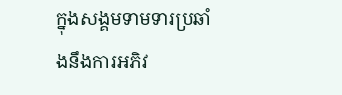ក្នុងសង្គមទាមទារប្រឆាំងនឹងការអភិវ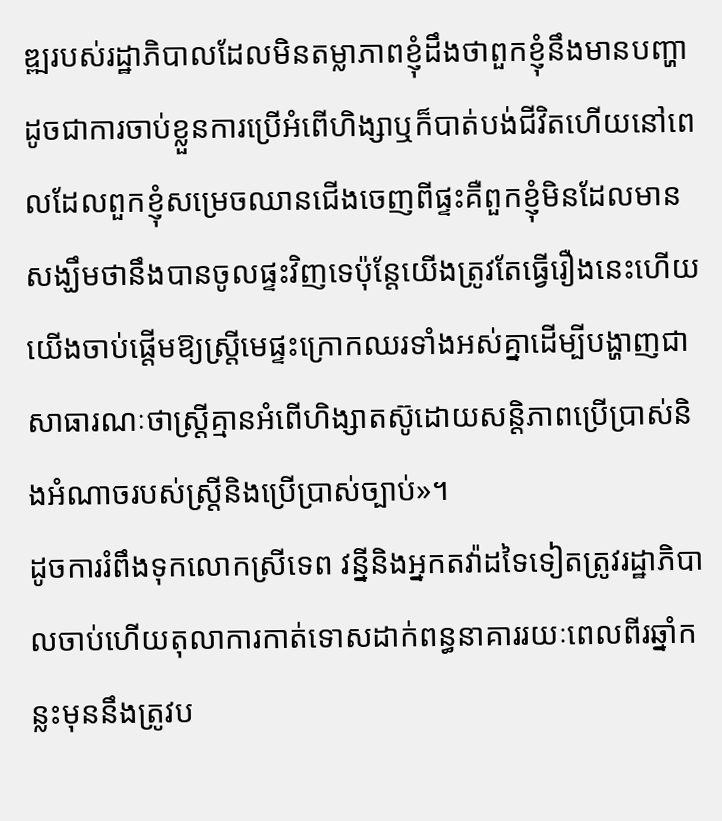ឌ្ឍរបស់រដ្ឋាភិបាលដែលមិនតម្លាភាពខ្ញុំដឹងថាពួកខ្ញុំនឹងមានបញ្ហាដូចជាការចាប់ខ្លួនការប្រើអំពើហិង្សាឬក៏បាត់បង់ជីវិតហើយនៅពេលដែលពួកខ្ញុំសម្រេចឈានជើងចេញពីផ្ទះគឺពួកខ្ញុំមិនដែលមានសង្ឃឹមថានឹងបានចូលផ្ទះវិញទេប៉ុន្តែយើងត្រូវតែធ្វើរឿងនេះហើយយើងចាប់ផ្តើមឱ្យស្ត្រីមេផ្ទះក្រោកឈរទាំងអស់គ្នាដើម្បីបង្ហាញជាសាធារណៈថាស្រ្តីគ្មានអំពើហិង្សាតស៊ូដោយសន្តិភាពប្រើប្រាស់និងអំណាចរបស់ស្រ្តីនិងប្រើប្រាស់ច្បាប់»។
ដូចការរំពឹងទុកលោកស្រីទេព វន្នីនិងអ្នកតវ៉ាដទៃទៀតត្រូវរដ្ឋាភិបាលចាប់ហើយតុលាការកាត់ទោសដាក់ពន្ធនាគាររយៈពេលពីរឆ្នាំកន្លះមុននឹងត្រូវប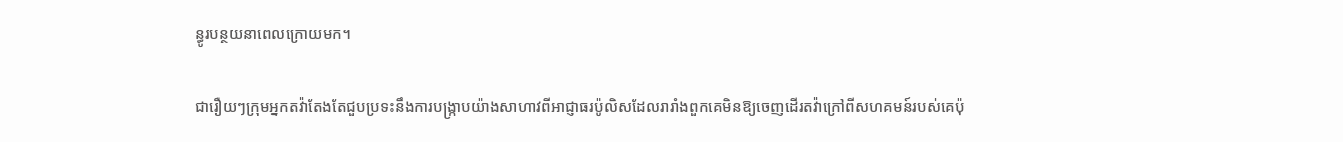ន្ធូរបន្ថយនាពេលក្រោយមក។

ជារឿយៗក្រុមអ្នកតវ៉ាតែងតែជួបប្រទះនឹងការបង្រ្កាបយ៉ាងសាហាវពីអាជ្ញាធរប៉ូលិសដែលរារាំងពួកគេមិនឱ្យចេញដើរតវ៉ាក្រៅពីសហគមន៍របស់គេប៉ុ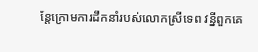ន្តែក្រោមការដឹកនាំរបស់លោកស្រីទេព វន្នីពួកគេ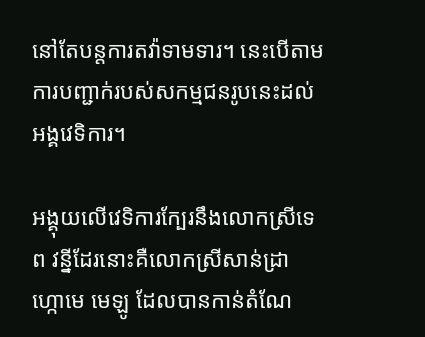នៅតែបន្តការតវ៉ាទាមទារ។ នេះបើតាមការបញ្ជាក់របស់សកម្មជនរូបនេះដល់អង្គវេទិការ។

អង្គុយលើវេទិការក្បែរនឹងលោកស្រីទេព វន្នីដែរនោះគឺលោកស្រីសាន់ដ្រា ហ្កោមេ មេឡូ ដែលបានកាន់តំណែ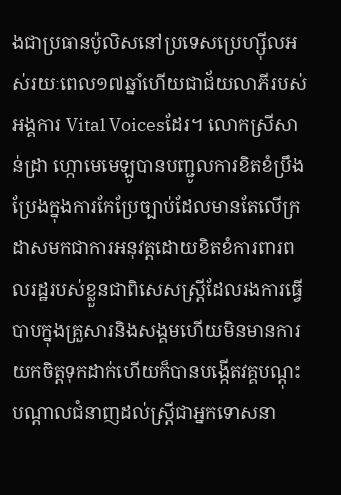ងជាប្រធានប៉ូលិសនៅប្រទេសប្រេហ្ស៊ីលអស់រយៈពេល១៧ឆ្នាំហើយជាជ័យលាភីរបស់អង្គការ Vital Voicesដែរ។ លោកស្រីសាន់ដ្រា ហ្កោមេមេឡូបានបញ្ជូលការខិតខំប្រឹងប្រែងក្នុងការកែប្រែច្បាប់ដែលមានតែលើក្រដាសមកជាការអនុវត្តដោយខិតខំការពារពលរដ្ឋរបស់ខ្លួនជាពិសេសស្រ្តីដែលរងការធ្វើបាបក្នុងគ្រួសារនិងសង្គមហើយមិនមានការយកចិត្តទុកដាក់ហើយក៏បានបង្កើតវគ្គបណ្តុះបណ្តាលជំនាញដល់ស្រ្តីជាអ្នកទោសនា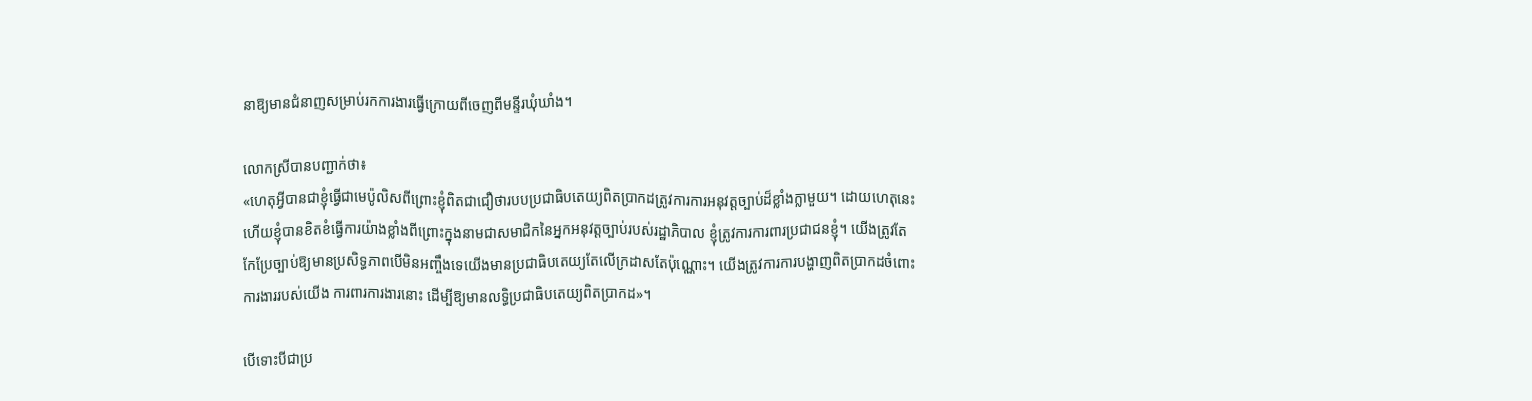នាឱ្យមានជំនាញសម្រាប់រកការងារធ្វើក្រោយពីចេញពីមន្ទីរឃុំឃាំង។

លោកស្រីបានបញ្ជាក់ថា៖
«ហេតុអ្វីបានជាខ្ញុំធ្វើជាមេប៉ូលិសពីព្រោះខ្ញុំពិតជាជឿថារបបប្រជាធិបតេយ្យពិតប្រាកដត្រូវការការអនុវត្តច្បាប់ដ៏ខ្លាំងក្លាមួយ។ ដោយហេតុនេះហើយខ្ញុំបានខិតខំធ្វើការយ៉ាងខ្លាំងពីព្រោះក្នុងនាមជាសមាជិកនៃអ្នកអនុវត្តច្បាប់របស់រដ្ឋាភិបាល ខ្ញុំត្រូវការការពារប្រជាជនខ្ញុំ។ យើងត្រូវតែកែប្រែច្បាប់ឱ្យមានប្រសិទ្ធភាពបើមិនអញ្ចឹងទេយើងមានប្រជាធិបតេយ្យតែលើក្រដាសតែប៉ុណ្ណោះ។ យើងត្រូវការការបង្ហាញពិតប្រាកដចំពោះការងាររបស់យើង ការពារការងារនោះ ដើម្បីឱ្យមានលទ្ធិប្រជាធិបតេយ្យពិតប្រាកដ»។

បើទោះបីជាប្រ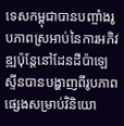ទេសកម្ពុជាបានបញ្ចាំងរូបភាពស្រអាប់នៃការអភិវឌ្ឍប៉ុន្តែនៅដែនដីប៉ាឡេស្ទីនបានបង្ហាញពីរូបភាពផ្សេងសម្រាប់វិនិយោ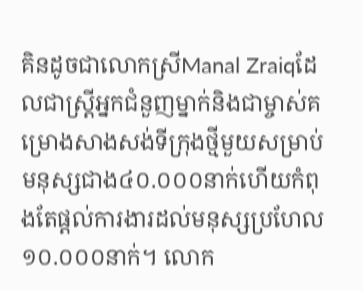គិនដូចជាលោកស្រីManal Zraiqដែលជាស្រ្តីអ្នកជំនួញម្នាក់និងជាម្ចាស់គម្រោងសាងសង់ទីក្រុងថ្មីមួយសម្រាប់មនុស្សជាង៤០.០០០នាក់ហើយកំពុងតែផ្តល់ការងារដល់មនុស្សប្រហែល១០.០០០នាក់។ លោក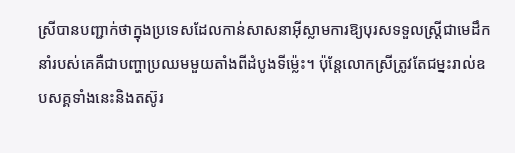ស្រីបានបញ្ជាក់ថាក្នុងប្រទេសដែលកាន់សាសនាអ៊ីស្លាមការឱ្យបុរសទទួលស្រ្តីជាមេដឹកនាំរបស់គេគឺជាបញ្ហាប្រឈមមួយតាំងពីដំបូងទីម្ល៉េះ។ ប៉ុន្តែលោកស្រីត្រូវតែជម្នះរាល់ឧបសគ្គទាំងនេះនិងតស៊ូរ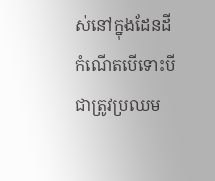ស់នៅក្នុងដែនដីកំណើតបើទោះបីជាត្រូវប្រឈម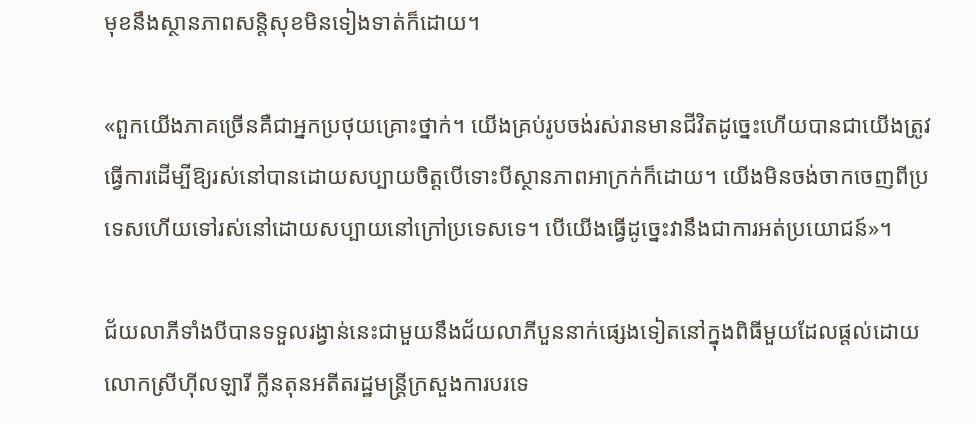មុខនឹងស្ថានភាពសន្តិសុខមិនទៀងទាត់ក៏ដោយ។

«ពួកយើងភាគច្រើនគឺជាអ្នកប្រថុយគ្រោះថ្នាក់។ យើងគ្រប់រូបចង់រស់រានមានជីវិតដូច្នេះហើយបានជាយើងត្រូវធ្វើការដើម្បីឱ្យរស់នៅបានដោយសប្បាយចិត្តបើទោះបីស្ថានភាពអាក្រក់ក៏ដោយ។ យើងមិនចង់ចាកចេញពីប្រទេសហើយទៅរស់នៅដោយសប្បាយនៅក្រៅប្រទេសទេ។ បើយើងធ្វើដូច្នេះវានឹងជាការអត់ប្រយោជន៍»។

ជ័យលាភីទាំងបីបានទទួលរង្វាន់នេះជាមួយនឹងជ័យលាភីបួននាក់ផ្សេងទៀតនៅក្នុងពិធីមួយដែលផ្តល់ដោយលោកស្រីហ៊ីលឡារី ក្លីនតុនអតីតរដ្ឋមន្ត្រីក្រសួងការបរទេ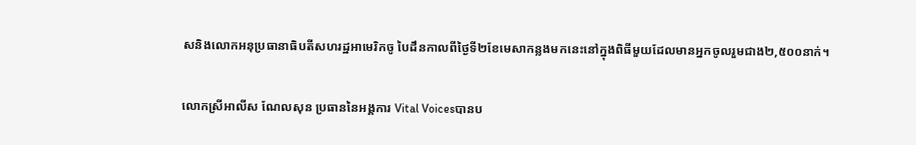សនិងលោកអនុប្រធានាធិបតីសហរដ្ឋអាមេរិកចូ បៃដឹនកាលពីថ្ងៃទី២ខែមេសាកន្លងមកនេះនៅក្នុងពិធីមួយដែលមានអ្នកចូលរួមជាង២,៥០០នាក់។

លោកស្រីអាលីស ណែលសុន ប្រធាននៃអង្គការ Vital Voicesបានប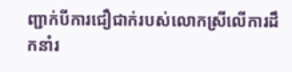ញ្ជាក់បីការជឿជាក់របស់លោកស្រីលើការដឹកនាំរ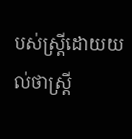បស់ស្រ្តីដោយយល់ថាស្រ្តី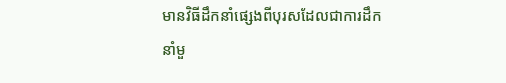មានវិធីដឹកនាំផ្សេងពីបុរសដែលជាការដឹកនាំមួ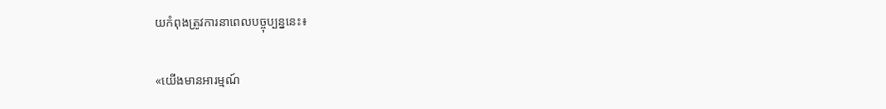យកំពុងត្រូវការនាពេលបច្ចុប្បន្ននេះ៖

«យើងមានអារម្មណ៍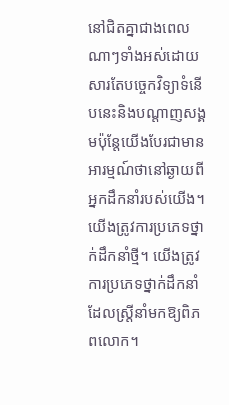នៅជិតគ្នាជាងពេលណាៗទាំងអស់ដោយសារតែបច្ចេកវិទ្យាទំនើបនេះនិងបណ្តាញសង្គមប៉ុន្តែយើងបែរជាមានអារម្មណ៍ថានៅឆ្ងាយពីអ្នកដឹកនាំរបស់យើង។ យើងត្រូវការប្រភេទថ្នាក់ដឹកនាំថ្មី។ យើងត្រូវការប្រភេទថ្នាក់ដឹកនាំដែលស្ត្រីនាំមកឱ្យពិភពលោក។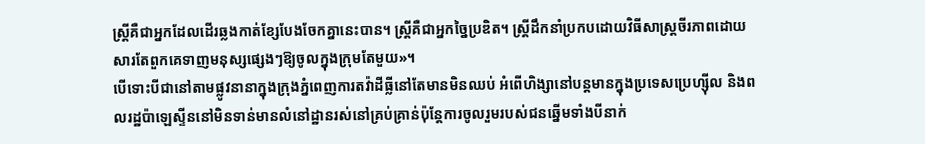ស្រ្តីគឺជាអ្នកដែលដើរឆ្លងកាត់ខ្សែបែងចែកគ្នានេះបាន។ ស្រ្តីគឺជាអ្នកច្នៃប្រឌិត។ ស្ត្រីដឹកនាំប្រកបដោយវិធីសាស្រ្តចីរភាពដោយសារតែពួកគេទាញមនុស្សផ្សេងៗឱ្យចូលក្នុងក្រុមតែមួយ»។
បើទោះបីជានៅតាមផ្លូវនានាក្នុងក្រុងភ្នំពេញការតវ៉ាដីធ្លីនៅតែមានមិនឈប់ អំពើហិង្សានៅបន្តមានក្នុងប្រទេសប្រេហ្ស៊ីល និងពលរដ្ឋប៉ាឡេស្ទីននៅមិនទាន់មានលំនៅដ្ឋានរស់នៅគ្រប់គ្រាន់ប៉ុន្តែការចូលរួមរបស់ជនឆ្នើមទាំងបីនាក់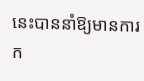នេះបាននាំឱ្យមានការក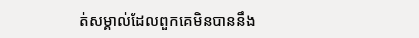ត់សម្គាល់ដែលពួកគេមិនបាននឹង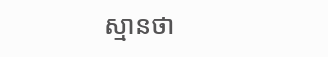ស្មានថា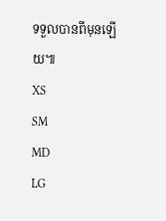ទទួលបានពីមុនឡើយ៕
XS
SM
MD
LG